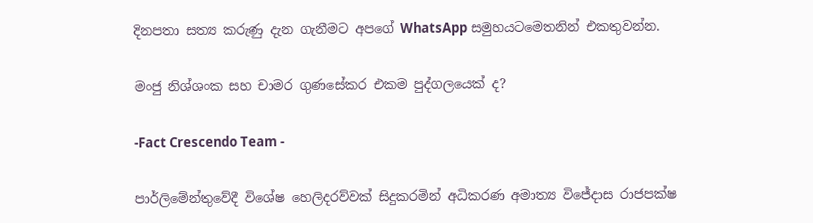දිනපතා සත්‍ය කරුණු දැන ගැනීමට අපගේ WhatsApp සමුහයටමෙතනින් එකතුවන්න.

මංජු නිශ්ශංක සහ චාමර ගුණසේකර එකම පුද්ගලයෙක් ද?

-Fact Crescendo Team -

පාර්ලිමේන්තුවේදී විශේෂ හෙලිදරව්වක් සිදුකරමින් අධිකරණ අමාත්‍ය විජේදාස රාජපක්ෂ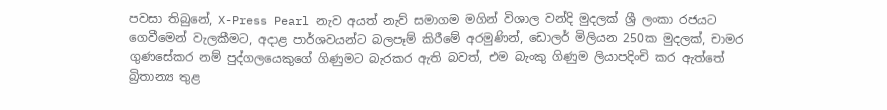පවසා තිබුනේ, X-Press Pearl නැව අයත් නැව් සමාගම මගින් විශාල වන්දි මුදලක් ශ්‍රී ලංකා රජයට ගෙවීමෙන් වැලකීමට, අදාළ පාර්ශවයන්ට බලපෑම් කිරීමේ අරමුණින්, ඩොලර් මිලියන 250ක මුදලක්, චාමර ගුණසේකර නම් පුද්ගලයෙකුගේ ගිණුමට බැරකර ඇති බවත්, එම බැංකු ගිණුම ලියාපදිංචි කර ඇත්තේ බ්‍රිතාන්‍ය තුළ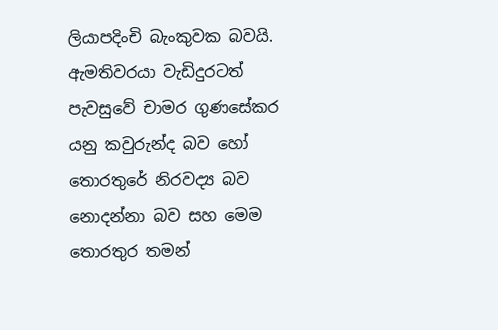ලියාපදිංචි බැංකුවක බවයි. ඇමතිවරයා වැඩිදුරටත් පැවසුවේ චාමර ගුණසේකර යනු කවුරුන්ද බව හෝ තොරතුරේ නිරවද්‍ය බව නොදන්නා බව සහ මෙම තොරතුර තමන්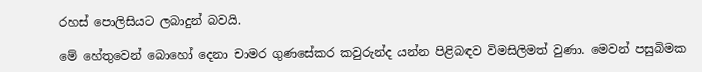රහස් පොලිසියට ලබාදුන් බවයි.

මේ හේතුවෙන් බොහෝ දෙනා චාමර ගුණසේකර කවුරුන්ද යන්න පිළිබඳව විමසිලිමත් වුණා. මෙවන් පසුබිමක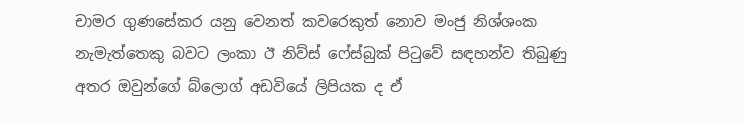චාමර ගුණසේකර යනු වෙනත් කවරෙකුත් නොව මංජු නිශ්ශංක නැමැත්තෙකු බවට ලංකා ඊ නිව්ස් ෆේස්බුක් පිටුවේ සඳහන්ව තිබුණු අතර ඔවුන්ගේ බ්ලොග් අඩවියේ ලිපියක ද ඒ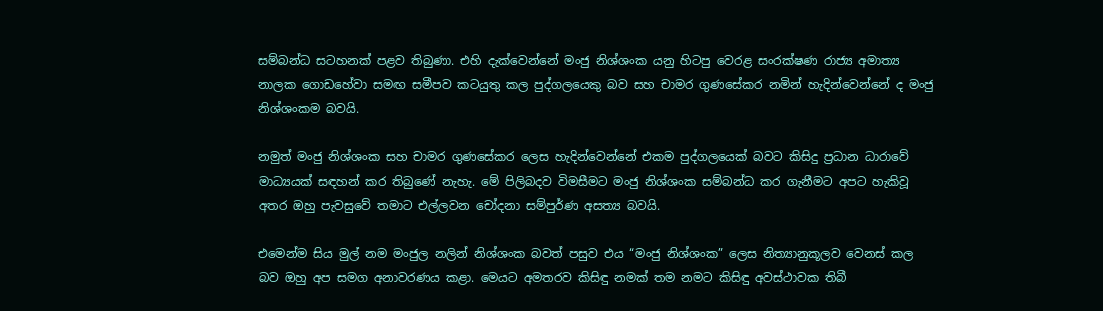සම්බන්ධ සටහනක් පළව තිබුණා. එහි දැක්වෙන්නේ මංජු නිශ්ශංක යනු හිටපු වෙරළ සංරක්ෂණ රාජ්‍ය අමාත්‍ය නාලක ගොඩහේවා සමඟ සමීපව කටයුතු කල පුද්ගලයෙකු බව සහ චාමර ගුණසේකර නමින් හැදින්වෙන්නේ ද මංජු නිශ්ශංකම බවයි.

නමුත් මංජු නිශ්ශංක සහ චාමර ගුණසේකර ලෙස හැදින්වෙන්නේ එකම පුද්ගලයෙක් බවට කිසිදු ප්‍රධාන ධාරාවේ මාධ්‍යයක් සඳහන් කර තිබුණේ නැහැ. මේ පිලිබදව විමසීමට මංජු නිශ්ශංක සම්බන්ධ කර ගැනීමට අපට හැකිවූ අතර ඔහු පැවසුවේ තමාට එල්ලවන චෝදනා සම්පුර්ණ අසත්‍ය බවයි.

එමෙන්ම සිය මුල් නම මංජුල නලින් නිශ්ශංක බවත් පසුව එය “මංජු නිශ්ශංක” ලෙස නිත්‍යානුකූලව වෙනස් කල බව ඔහු අප සමග අනාවරණය කළා. මෙයට අමතරව කිසිඳු නමක් තම නමට කිසිඳු අවස්ථාවක තිබී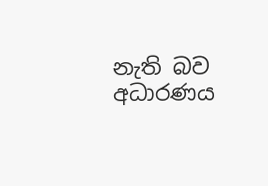නැති බව අධාරණය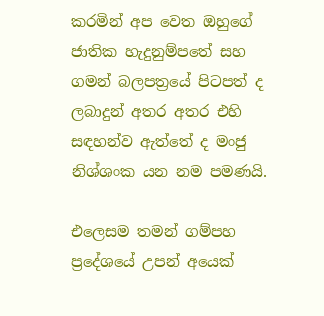කරමින් අප වෙත ඔහුගේ ජාතික හැදුනුම්පතේ සහ ගමන් බලපත්‍රයේ පිටපත් ද ලබාදුන් අතර අතර එහි සඳහන්ව ඇත්තේ ද මංජු නිශ්ශංක යන නම පමණයි.

එලෙසම තමන් ගම්පහ ප්‍රදේශයේ උපන් අයෙක්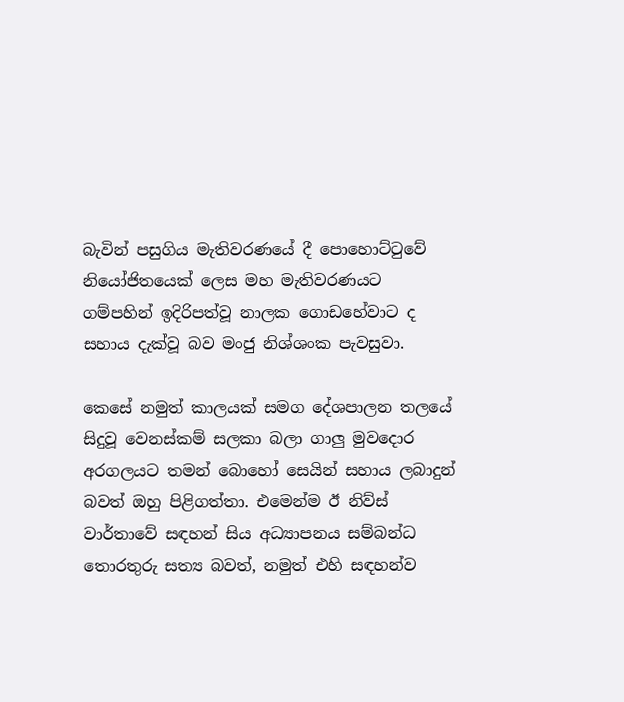බැවින් පසුගිය මැතිවරණයේ දී පොහොට්ටුවේ නියෝජිතයෙක් ලෙස මහ මැතිවරණයට ගම්පහින් ඉදිරිපත්වූ නාලක ගොඩහේවාට ද සහාය දැක්වූ බව මංජු නිශ්ශංක පැවසුවා.

කෙසේ නමුත් කාලයක් සමග දේශපාලන තලයේ සිදුවූ වෙනස්කම් සලකා බලා ගාලු මුවදොර අරගලයට තමන් බොහෝ සෙයින් සහාය ලබාදුන් බවත් ඔහු පිළිගත්තා. එමෙන්ම ඊ නිව්ස් වාර්තාවේ සඳහන් සිය අධ්‍යාපනය සම්බන්ධ තොරතුරු සත්‍ය බවත්, නමුත් එහි සඳහන්ව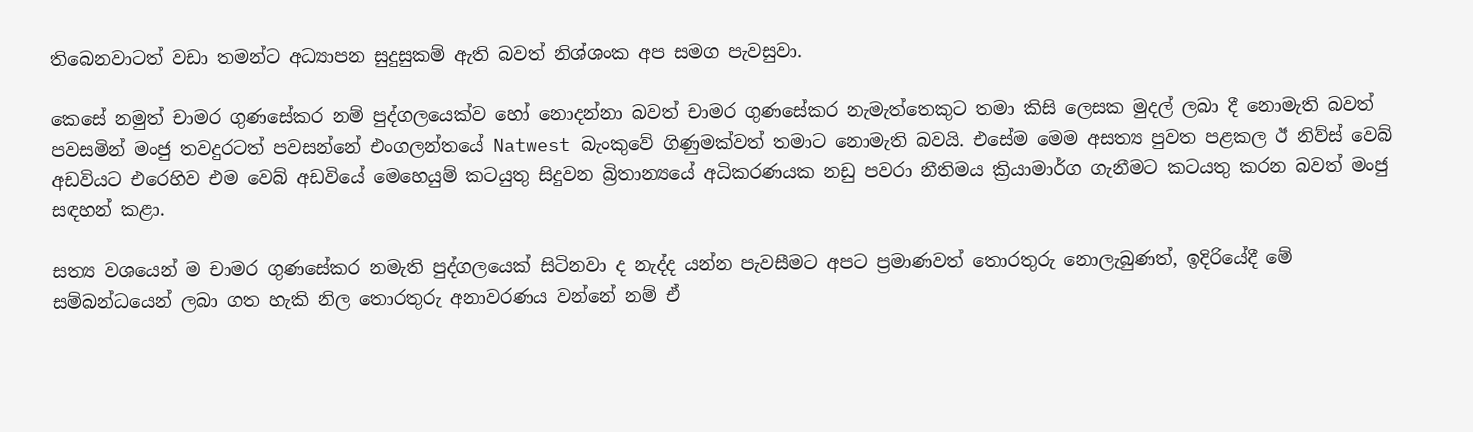තිබෙනවාටත් වඩා තමන්ට අධ්‍යාපන සුදුසුකම් ඇති බවත් නිශ්ශංක අප සමග පැවසුවා.

කෙසේ නමුත් චාමර ගුණසේකර නම් පුද්ගලයෙක්ව හෝ නොදන්නා බවත් චාමර ගුණසේකර නැමැත්තෙකුට තමා කිසි ලෙසක මුදල් ලබා දී නොමැති බවත් පවසමින් මංජු තවදුරටත් පවසන්නේ එංගලන්තයේ Natwest බැංකුවේ ගිණුමක්වත් තමාට නොමැති බවයි. එසේම මෙම අසත්‍ය පුවත පළකල ඊ නිව්ස් වෙබ් අඩවියට එරෙහිව එම වෙබ් අඩවියේ මෙහෙයුම් කටයුතු සිදුවන බ්‍රිතාන්‍යයේ අධිකරණයක නඩු පවරා නීතිමය ක්‍රියාමාර්ග ගැනීමට කටයතු කරන බවත් මංජු සඳහන් කළා.

සත්‍ය වශයෙන් ම චාමර ගුණසේකර නමැති පුද්ගලයෙක් සිටිනවා ද නැද්ද යන්න පැවසීමට අපට ප්‍රමාණවත් තොරතුරු නොලැබුණත්, ඉදිරියේදී මේ සම්බන්ධයෙන් ලබා ගත හැකි නිල තොරතුරු අනාවරණය වන්නේ නම් ඒ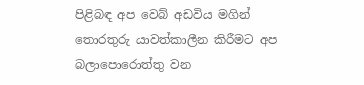පිළිබඳ අප වෙබ් අඩවිය මගින් තොරතුරු යාවත්කාලීන කිරීමට අප බලාපොරොත්තු වන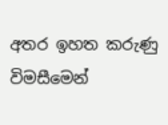අතර ඉහත කරුණු විමසීමෙන්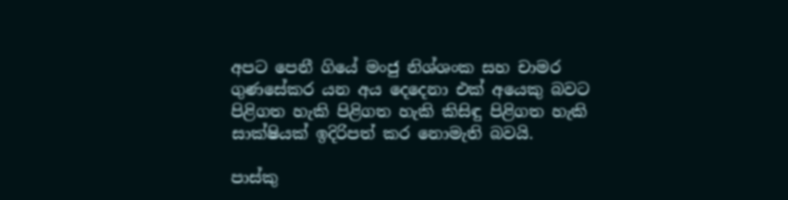අපට පෙනී ගියේ මංජු නිශ්ශංක සහ චාමර ගුණසේකර යන අය දෙදෙනා එක් අයෙකු බවට පිළිගත හැකි පිළිගත හැකි කිසිඳු පිළිගත හැකි සාක්ෂියක් ඉදිරිපත් කර නොමැති බවයි.

පාස්කු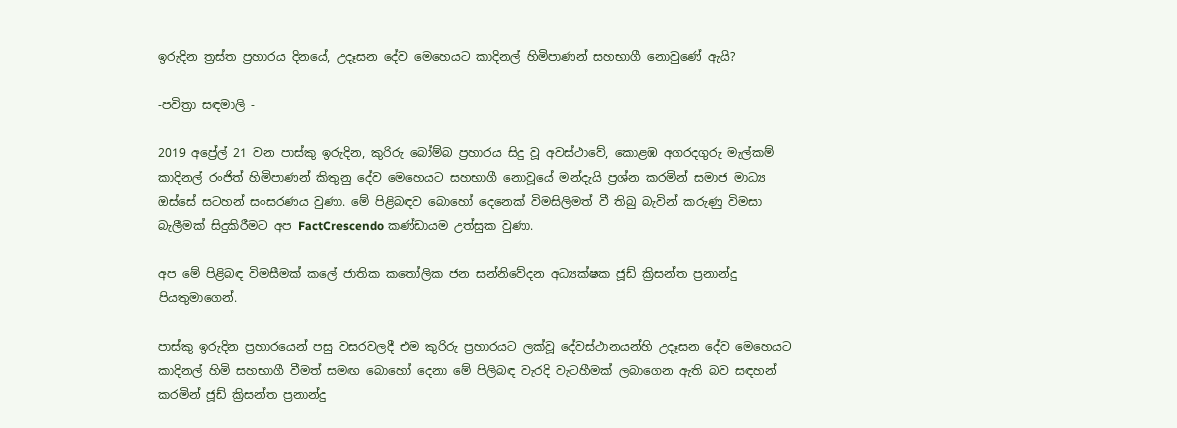ඉරුදින ත්‍රස්ත ප්‍රහාරය දිනයේ, උදෑසන දේව මෙහෙයට කාදිනල් හිමිපාණන් සහභාගී නොවුණේ ඇයි?

-පවිත්‍රා සඳමාලි -

2019 අප්‍රේල් 21 වන පාස්කු ඉරුදින, කුරිරු බෝම්බ ප්‍රහාරය සිදු වූ අවස්ථාවේ, කොළඹ අගරදගුරු මැල්කම් කාදිනල් රංජිත් හිමිපාණන් කිතුනු දේව මෙහෙයට සහභාගී නොවූයේ මන්දැයි ප්‍රශ්න කරමින් සමාජ මාධ්‍ය ඔස්සේ සටහන් සංසරණය වුණා. මේ පිළිබඳව බොහෝ දෙනෙක් විමසිලිමත් වී තිබු බැවින් කරුණු විමසා බැලීමක් සිදුකිරීමට අප FactCrescendo කණ්ඩායම උත්සුක වුණා.

අප මේ පිළිබඳ විමසීමක් කලේ ජාතික කතෝලික ජන සන්නිවේදන අධ්‍යක්ෂක ජූඩ් ක්‍රිසන්ත ප්‍රනාන්දු පියතුමාගෙන්.

පාස්කු ඉරුදින ප්‍රහාරයෙන් පසු වසරවලදී එම කුරිරු ප්‍රහාරයට ලක්වූ දේවස්ථානයන්හි උදෑසන දේව මෙහෙයට කාදිනල් හිමි සහභාගී වීමත් සමඟ බොහෝ දෙනා මේ පිලිබඳ වැරදි වැටහීමක් ලබාගෙන ඇති බව සඳහන් කරමින් ජූඩ් ක්‍රිසන්ත ප්‍රනාන්දු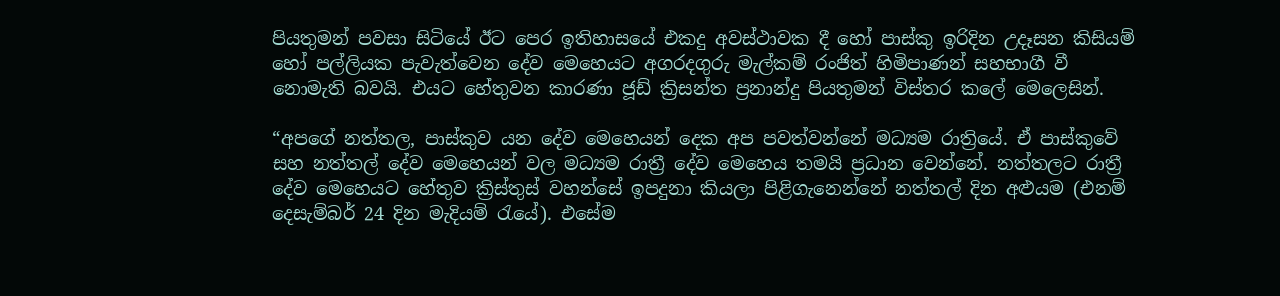පියතුමන් පවසා සිටියේ ඊට පෙර ඉතිහාසයේ එකදු අවස්ථාවක දී හෝ පාස්කු ඉරිදින උදෑසන කිසියම් හෝ පල්ලියක පැවැත්වෙන දේව මෙහෙයට අගරදගුරු මැල්කම් රංජිත් හිමිපාණන් සහභාගී වී නොමැති බවයි. එයට හේතුවන කාරණා ජූඩ් ක්‍රිසන්ත ප්‍රනාන්දු පියතුමන් විස්තර කලේ මෙලෙසින්.

“අපගේ නත්තල, පාස්කුව යන දේව මෙහෙයන් දෙක අප පවත්වන්නේ මධ්‍යම රාත්‍රියේ. ඒ පාස්කුවේ සහ නත්තල් දේව මෙහෙයන් වල මධ්‍යම රාත්‍රී දේව මෙහෙය තමයි ප්‍රධාන වෙන්නේ. නත්තලට රාත්‍රී දේව මෙහෙයට හේතුව ක්‍රිස්තුස් වහන්සේ ඉපදුනා කියලා පිළිගැනෙන්නේ නත්තල් දින අළුයම (එනම් දෙසැම්බර් 24 දින මැදියම් රැයේ). එසේම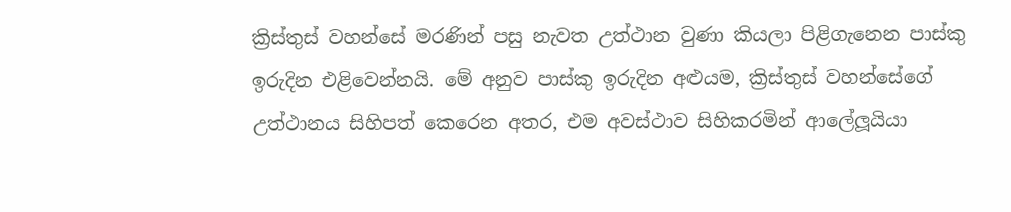ක්‍රිස්තුස් වහන්සේ මරණින් පසු නැවත උත්ථාන වුණා කියලා පිළිගැනෙන පාස්කු ඉරුදින එළිවෙන්නයි. මේ අනුව පාස්කු ඉරුදින අළුයම, ක්‍රිස්තුස් වහන්සේගේ උත්ථානය සිහිපත් කෙරෙන අතර, එම අවස්ථාව සිහිකරමින් ආලේලූයියා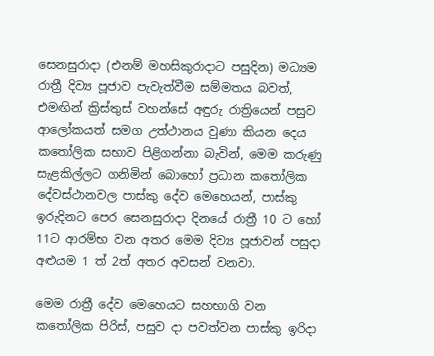සෙනසුරාදා (එනම් මහසිකුරාදාට පසුදින) මධ්‍යම රාත්‍රී දිව්‍ය පූජාව පැවැත්වීම සම්මතය බවත්, එමඟින් ක්‍රිස්තුස් වහන්සේ අඳුරු රාත්‍රියෙන් පසුව ආලෝකයත් සමග උත්ථානය වුණා කියන දෙය කතෝලික සභාව පිළිගන්නා බැවින්, මෙම කරුණු සැළකිල්ලට ගනිමින් බොහෝ ප්‍රධාන කතෝලික දේවස්ථානවල පාස්කු දේව මෙහෙයන්, පාස්කු ඉරුදිනට පෙර සෙනසුරාදා දිනයේ රාත්‍රී 10 ට හෝ 11ට ආරම්භ වන අතර මෙම දිව්‍ය පූජාවන් පසුදා අළුයම 1 ත් 2ත් අතර අවසන් වනවා.

මෙම රාත්‍රී දේව මෙහෙයට සහභාගි වන කතෝලික පිරිස්, පසුව දා පවත්වන පාස්කු ඉරිදා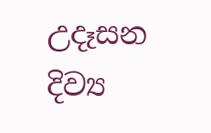උදෑසන දිව්‍ය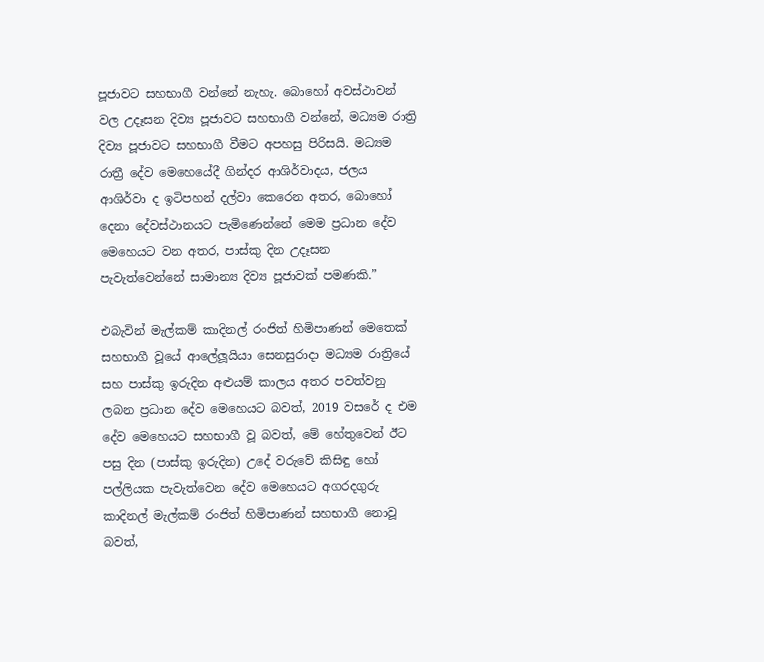පූජාවට සහභාගී වන්නේ නැහැ. බොහෝ අවස්ථාවන් වල උදෑසන දිව්‍ය පූජාවට සහභාගී වන්නේ, මධ්‍යම රාත්‍රි දිව්‍ය පූජාවට සහභාගී වීමට අපහසු පිරිසයි. මධ්‍යම රාත්‍රී දේව මෙහෙයේදී ගින්දර ආශිර්වාදය, ජලය ආශිර්වා ද ඉටිපහන් දල්වා කෙරෙන අතර, බොහෝ දෙනා දේවස්ථානයට පැමිණෙන්නේ මෙම ප්‍රධාන දේව මෙහෙයට වන අතර, පාස්කු දින උදෑසන පැවැත්වෙන්නේ සාමාන්‍ය දිව්‍ය පූජාවක් පමණකි.”

එබැවින් මැල්කම් කාදිනල් රංජිත් හිමිපාණන් මෙතෙක් සහභාගී වූයේ ආලේලූයියා සෙනසුරාදා මධ්‍යම රාත්‍රියේ සහ පාස්කු ඉරුදින අළුයම් කාලය අතර පවත්වනු ලබන ප්‍රධාන දේව මෙහෙයට බවත්, 2019 වසරේ ද එම දේව මෙහෙයට සහභාගී වූ බවත්, මේ හේතුවෙන් ඊට පසු දින (පාස්කු ඉරුදින) උදේ වරුවේ කිසිඳු හෝ පල්ලියක පැවැත්වෙන දේව මෙහෙයට අගරදගුරු කාදිනල් මැල්කම් රංජිත් හිමිපාණන් සහභාගී නොවූ බවත්,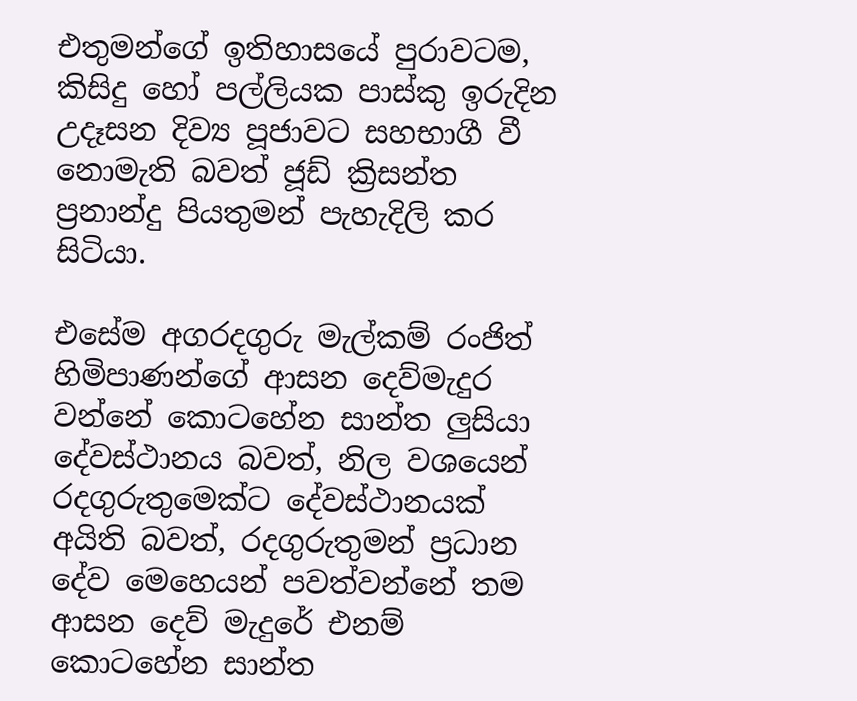එතුමන්ගේ ඉතිහාසයේ පුරාවටම, කිසිදු හෝ පල්ලියක පාස්කු ඉරුදින උදෑසන දිව්‍ය පූජාවට සහභාගී වී නොමැති බවත් ජූඩ් ක්‍රිසන්ත ප්‍රනාන්දු පියතුමන් පැහැදිලි කර සිටියා.

එසේම අගරදගුරු මැල්කම් රංජිත් හිමිපාණන්ගේ ආසන දෙව්මැදුර වන්නේ කොටහේන සාන්ත ලුසියා දේවස්ථානය බවත්, නිල වශයෙන් රදගුරුතුමෙක්ට දේවස්ථානයක් අයිති බවත්, රදගුරුතුමන් ප්‍රධාන දේව මෙහෙයන් පවත්වන්නේ තම ආසන දෙව් මැදුරේ එනම් කොටහේන සාන්ත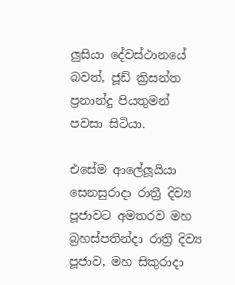ලුසියා දේවස්ථානයේ බවත්, ජූඩ් ක්‍රිසන්ත ප්‍රනාන්දු පියතුමන් පවසා සිටියා.

එසේම ආලේලූයියා සෙනසුරාදා රාත්‍රී දිව්‍ය පූජාවට අමතරව මහ බ්‍රහස්පතින්දා රාත්‍රි දිව්‍ය පූජාව, මහ සිකුරාදා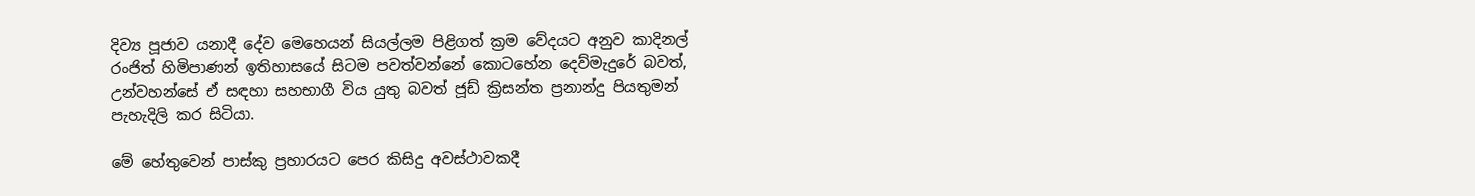දිව්‍ය පූජාව යනාදී දේව මෙහෙයන් සියල්ලම පිළිගත් ක්‍රම වේදයට අනුව කාදිනල් රංජිත් හිමිපාණන් ඉතිහාසයේ සිටම පවත්වන්නේ කොටහේන දෙව්මැදුරේ බවත්, උන්වහන්සේ ඒ සඳහා සහභාගී විය යුතු බවත් ජූඩ් ක්‍රිසන්ත ප්‍රනාන්දු පියතුමන් පැහැදිලි කර සිටියා.

මේ හේතුවෙන් පාස්කු ප්‍රහාරයට පෙර කිසිදු අවස්ථාවකදී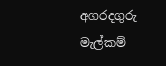අගරදගුරු මැල්කම්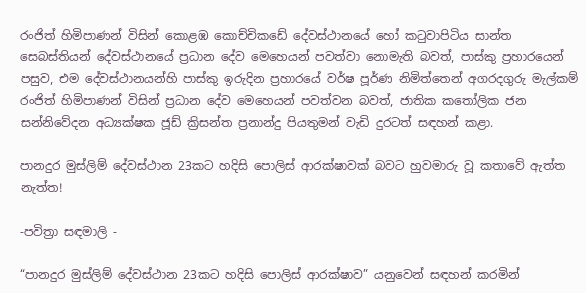රංජිත් හිමිපාණන් විසින් කොළඹ කොච්චිකඩේ දේවස්ථානයේ හෝ කටුවාපිටිය සාන්ත සෙබස්තියන් දේවස්ථානයේ ප්‍රධාන දේව මෙහෙයන් පවත්වා නොමැති බවත්, පාස්කු ප්‍රහාරයෙන් පසුව, එම දේවස්ථානයන්හි පාස්කු ඉරුදින ප්‍රහාරයේ වර්ෂ පූර්ණ නිමිත්තෙන් අගරදගුරු මැල්කම් රංජිත් හිමිපාණන් විසින් ප්‍රධාන දේව මෙහෙයන් පවත්වන බවත්, ජාතික කතෝලික ජන සන්නිවේදන අධ්‍යක්ෂක ජූඩ් ක්‍රිසන්ත ප්‍රනාන්දු පියතුමන් වැඩි දුරටත් සඳහන් කළා.

පානදුර මුස්ලිම් දේවස්ථාන 23කට හදිසි පොලිස් ආරක්ෂාවක් බවට හුවමාරු වූ කතාවේ ඇත්ත නැත්ත!

-පවිත්‍රා සඳමාලි -

“පානදුර මුස්ලිම් දේවස්ථාන 23කට හදිසි පොලිස් ආරක්ෂාව” යනුවෙන් සඳහන් කරමින්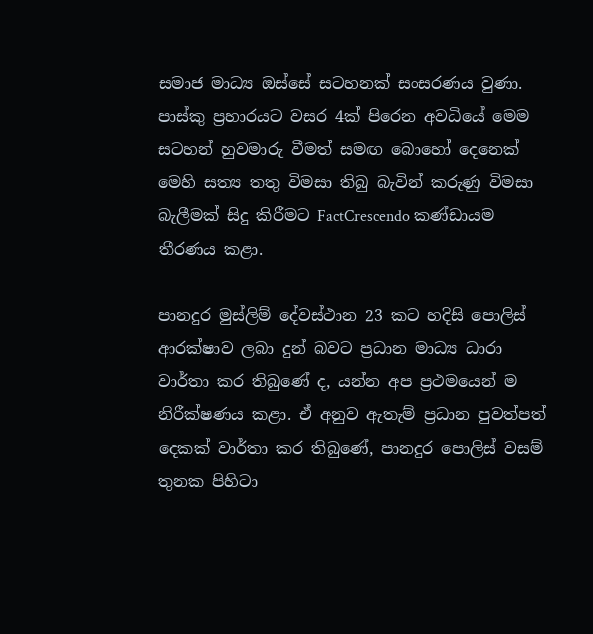සමාජ මාධ්‍ය ඔස්සේ සටහනක් සංසරණය වුණා. පාස්කු ප්‍රහාරයට වසර 4ක් පිරෙන අවධියේ මෙම සටහන් හුවමාරු වීමත් සමඟ බොහෝ දෙනෙක් මෙහි සත්‍ය තතු විමසා තිබු බැවින් කරුණු විමසා බැලීමක් සිදු කිරීමට FactCrescendo කණ්ඩායම තීරණය කළා.

පානදුර මුස්ලිම් දේවස්ථාන 23 කට හදිසි පොලිස් ආරක්ෂාව ලබා දුන් බවට ප්‍රධාන මාධ්‍ය ධාරා වාර්තා කර තිබුණේ ද, යන්න අප ප්‍රථමයෙන් ම නිරීක්ෂණය කළා. ඒ අනුව ඇතැම් ප්‍රධාන පුවත්පත් දෙකක් වාර්තා කර තිබුණේ, පානදුර පොලිස් වසම් තුනක පිහිටා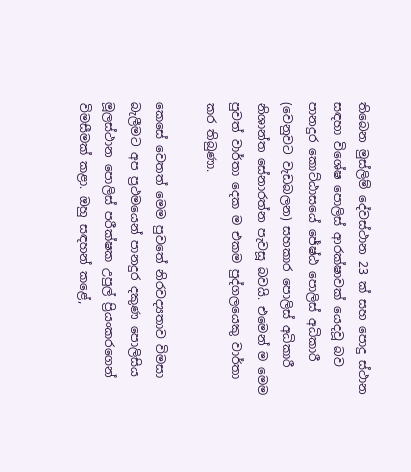තිබෙන මුස්ලිම් දේවස්ථාන 23 ක් සහ පොදු ස්ථාන සඳහා විශේෂ පොලිස් ආරක්ෂාවක් යෙදවූ බව පානදුර කොට්ඨාසයේ ජේෂ්ඨ පොලිස් අධිකාරී (වෙනුවට වැඩබලන) සහකාර පොලිස් අධිකාරී නිශාන්ත සේනාරත්න පැවසූ බවයි. එමෙන් ම මෙම පුවත් වාර්තා දෙක ම එකම පුද්ගලයෙකු වාර්තා කර තිබුණා.

කෙසේ වෙතත් මෙම පුවතේ නිරවද්‍යතාව විමසා බැලීමට අප ප්‍රථමයෙන් පානදුර දකුණ පොලිසිය මූලස්ථාන පොලිස් පරීක්ෂක උපුල් ප්‍රියංකරගෙන් විමසීමක් කළා. ඔහු සඳහන් කළේ,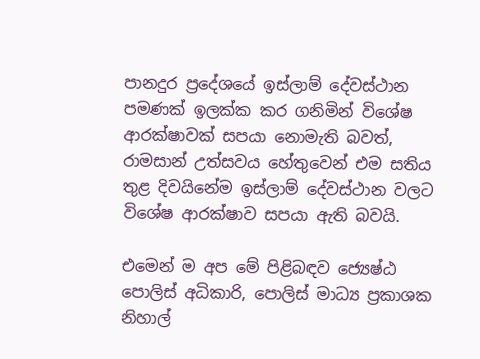පානදුර ප්‍රදේශයේ ඉස්ලාම් දේවස්ථාන පමණක් ඉලක්ක කර ගනිමින් විශේෂ ආරක්ෂාවක් සපයා නොමැති බවත්, රාමසාන් උත්සවය හේතුවෙන් එම සතිය තුළ දිවයිනේම ඉස්ලාම් දේවස්ථාන වලට විශේෂ ආරක්ෂාව සපයා ඇති බවයි.

එමෙන් ම අප මේ පිළිබඳව ජ්‍යෙෂ්ඨ පොලිස් අධිකාරි, පොලිස් මාධ්‍ය ප්‍රකාශක නිහාල්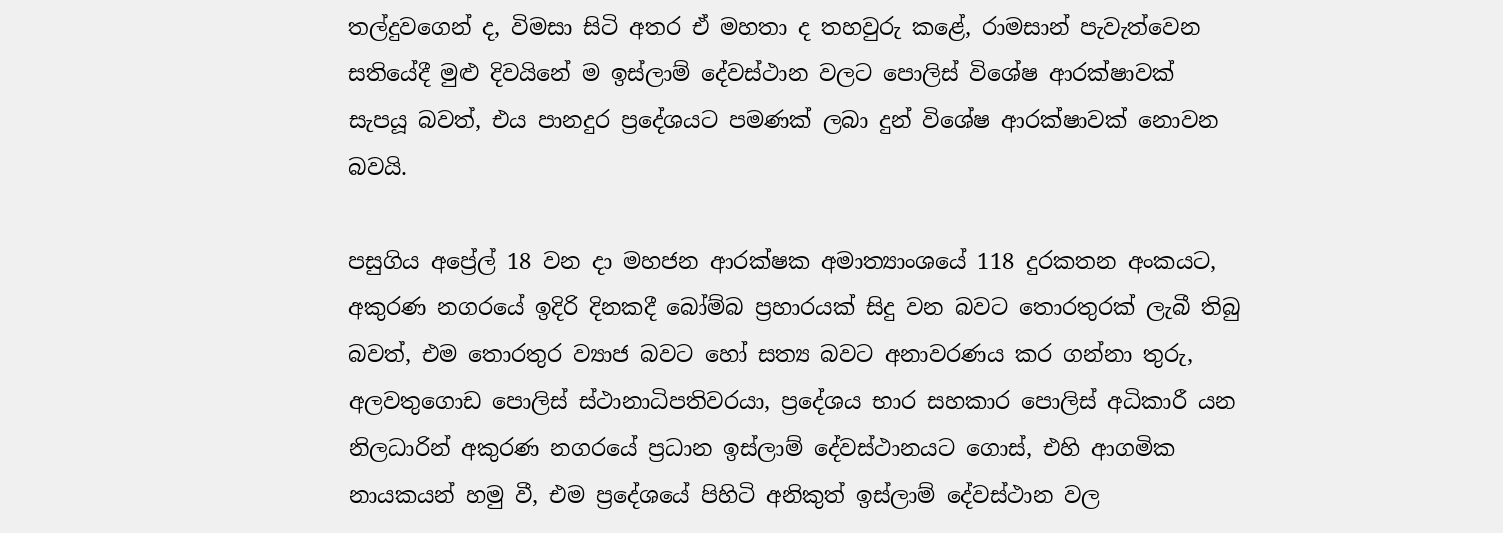තල්දුවගෙන් ද, විමසා සිටි අතර ඒ මහතා ද තහවුරු කළේ, රාමසාන් පැවැත්වෙන සතියේදී මුළු දිවයිනේ ම ඉස්ලාම් දේවස්ථාන වලට පොලිස් විශේෂ ආරක්ෂාවක් සැපයූ බවත්, එය පානදුර ප්‍රදේශයට පමණක් ලබා දුන් විශේෂ ආරක්ෂාවක් නොවන බවයි.

පසුගිය අප්‍රේල් 18 වන දා මහජන ආරක්ෂක අමාත්‍යාංශයේ 118 දුරකතන අංකයට, අකුරණ නගරයේ ඉදිරි දිනකදී බෝම්බ ප්‍රහාරයක් සිදු වන බවට තොරතුරක් ලැබී තිබු බවත්, එම තොරතුර ව්‍යාජ බවට හෝ සත්‍ය බවට අනාවරණය කර ගන්නා තුරු, අලවතුගොඩ පොලිස් ස්ථානාධිපතිවරයා, ප්‍රදේශය භාර සහකාර පොලිස් අධිකාරී යන නිලධාරින් අකුරණ නගරයේ ප්‍රධාන ඉස්ලාම් දේවස්ථානයට ගොස්, එහි ආගමික නායකයන් හමු වී, එම ප්‍රදේශයේ පිහිටි අනිකුත් ඉස්ලාම් දේවස්ථාන වල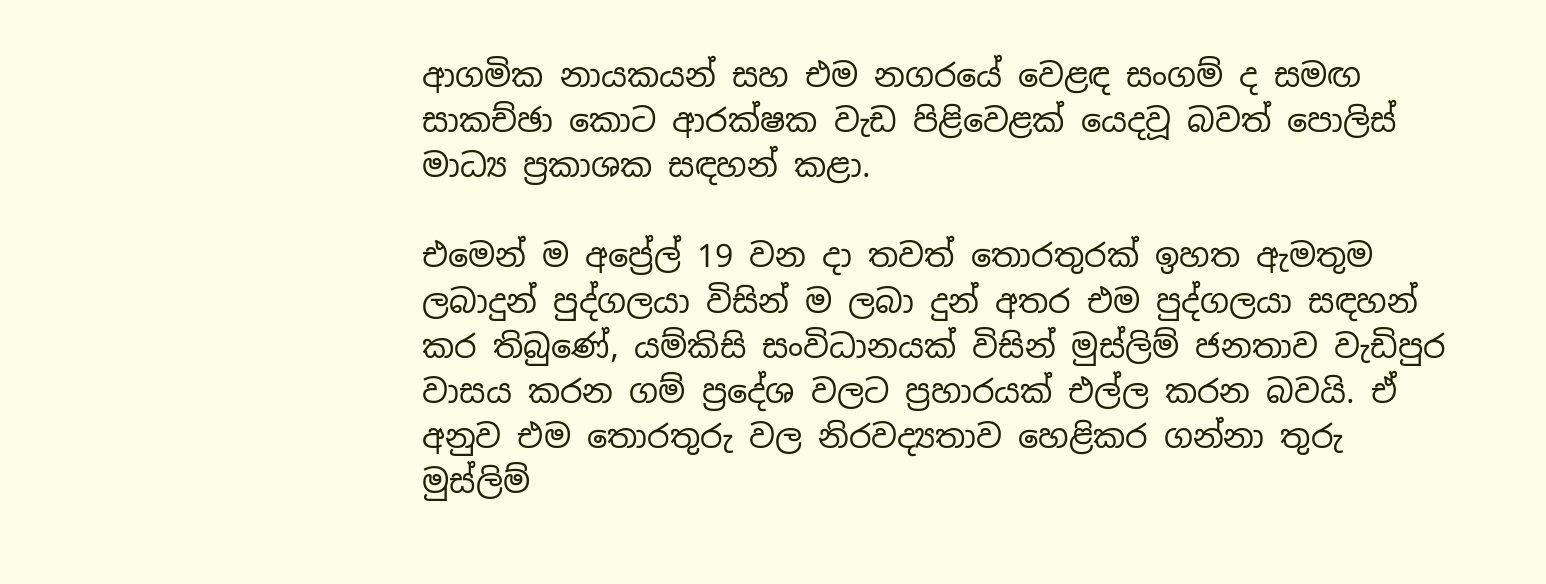ආගමික නායකයන් සහ එම නගරයේ වෙළඳ සංගම් ද සමඟ සාකච්ඡා කොට ආරක්ෂක වැඩ පිළිවෙළක් යෙදවූ බවත් පොලිස් මාධ්‍ය ප්‍රකාශක සඳහන් කළා.

එමෙන් ම අප්‍රේල් 19 වන දා තවත් තොරතුරක් ඉහත ඇමතුම ලබාදුන් පුද්ගලයා විසින් ම ලබා දුන් අතර එම පුද්ගලයා සඳහන් කර තිබුණේ, යම්කිසි සංවිධානයක් විසින් මුස්ලිම් ජනතාව වැඩිපුර වාසය කරන ගම් ප්‍රදේශ වලට ප්‍රහාරයක් එල්ල කරන බවයි. ඒ අනුව එම තොරතුරු වල නිරවද්‍යතාව හෙළිකර ගන්නා තුරු මුස්ලිම්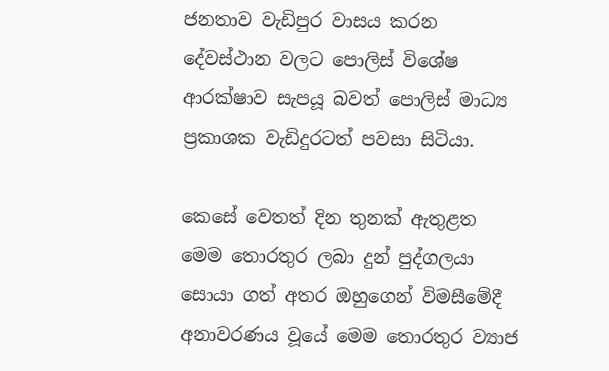ජනතාව වැඩිපුර වාසය කරන දේවස්ථාන වලට පොලිස් විශේෂ ආරක්ෂාව සැපයූ බවත් පොලිස් මාධ්‍ය ප්‍රකාශක වැඩිදුරටත් පවසා සිටියා.

කෙසේ වෙතත් දින තුනක් ඇතුළත මෙම තොරතුර ලබා දුන් පුද්ගලයා සොයා ගත් අතර ඔහුගෙන් විමසීමේදී අනාවරණය වූයේ මෙම තොරතුර ව්‍යාජ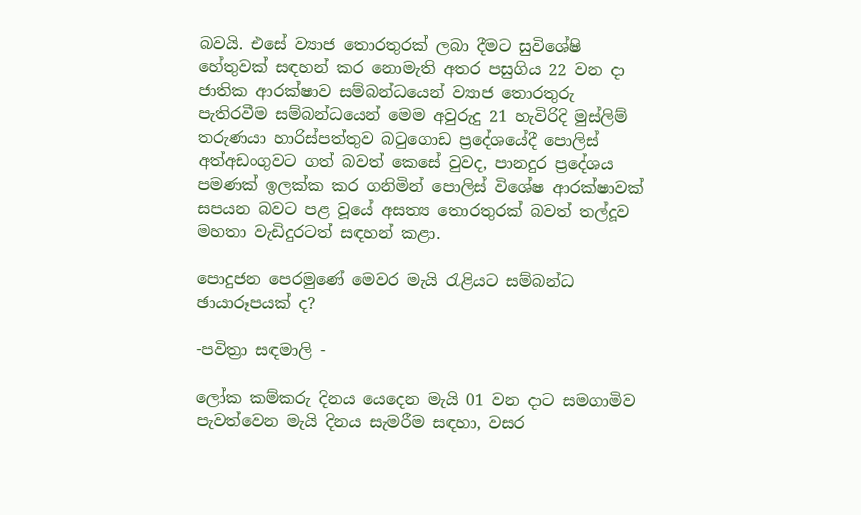බවයි. එසේ ව්‍යාජ තොරතුරක් ලබා දීමට සුවිශේෂි හේතුවක් සඳහන් කර නොමැති අතර පසුගිය 22 වන දා ජාතික ආරක්ෂාව සම්බන්ධයෙන් ව්‍යාජ තොරතුරු පැතිරවීම සම්බන්ධයෙන් මෙම අවුරුදු 21 හැවිරිදි මුස්ලිම් තරුණයා හාරිස්පත්තුව බටුගොඩ ප්‍රදේශයේදී පොලිස් අත්අඩංගුවට ගත් බවත් කෙසේ වුවද, පානදුර ප්‍රදේශය පමණක් ඉලක්ක කර ගනිමින් පොලිස් විශේෂ ආරක්ෂාවක් සපයන බවට පළ වූයේ අසත්‍ය තොරතුරක් බවත් තල්දූව මහතා වැඩිදුරටත් සඳහන් කළා.

පොදුජන පෙරමුණේ මෙවර මැයි රැළියට සම්බන්ධ ඡායාරූපයක් ද?

-පවිත්‍රා සඳමාලි -

ලෝක කම්කරු දිනය යෙදෙන මැයි 01 වන දාට සමගාමිව පැවත්වෙන මැයි දිනය සැමරීම සඳහා, වසර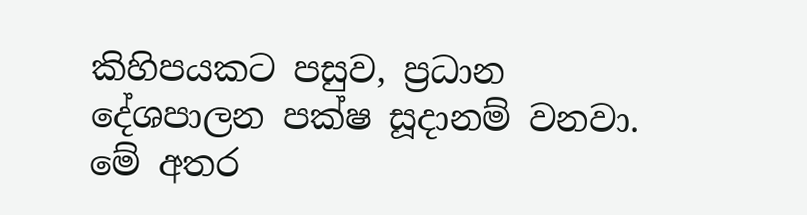කිහිපයකට පසුව, ප්‍රධාන දේශපාලන පක්ෂ සූදානම් වනවා. මේ අතර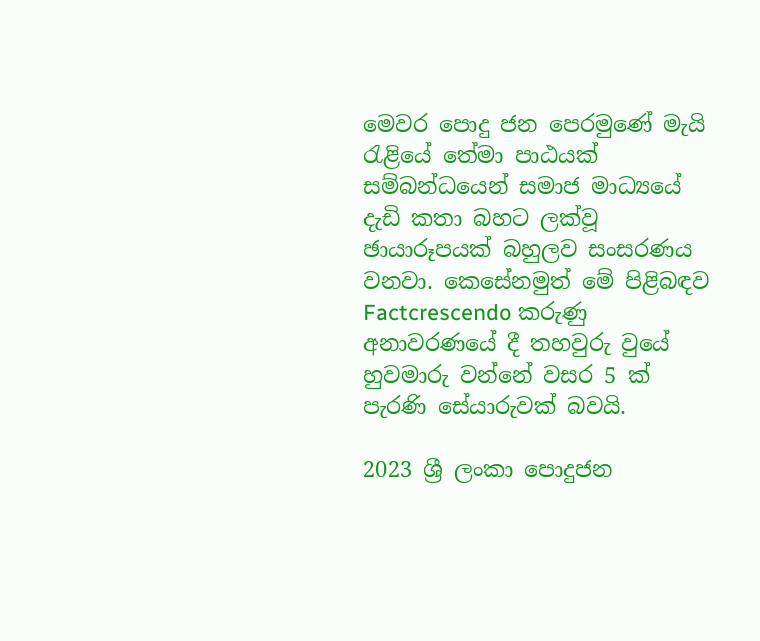මෙවර පොදු ජන පෙරමුණේ මැයි රැළියේ තේමා පාඨයක් සම්බන්ධයෙන් සමාජ මාධ්‍යයේ දැඩි කතා බහට ලක්වූ ඡායාරූපයක් බහුලව සංසරණය වනවා. කෙසේනමුත් මේ පිළිබඳව Factcrescendo කරුණු අනාවරණයේ දී තහවුරු වුයේ හුවමාරු වන්නේ වසර 5 ක් පැරණි සේයාරුවක් බවයි.

2023 ශ්‍රී ලංකා පොදුජන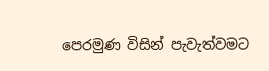පෙරමුණ විසින් පැවැත්වමට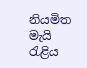නියමිත මැයි රැළිය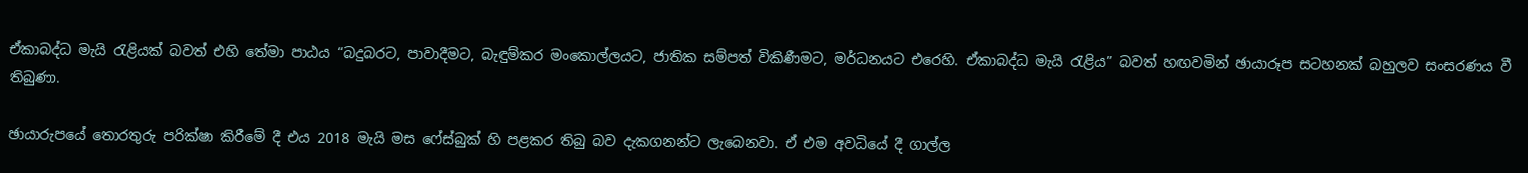ඒකාබද්ධ මැයි රැළියක් බවත් එහි තේමා පාඨය “බදුබරට, පාවාදීමට, බැඳුම්කර මංකොල්ලයට, ජාතික සම්පත් විකිණීමට, මර්ධනයට එරෙහි. ඒකාබද්ධ මැයි රැළිය” බවත් හඟවමින් ඡායාරූප සටහනක් බහුලව සංසරණය වී තිබුණා.

ඡායාරුපයේ තොරතුරු පරික්ෂා කිරීමේ දී එය 2018 මැයි මස ෆේස්බුක් හි පළකර තිබු බව දැකගනන්ට ලැබෙනවා. ඒ එම අවධියේ දී ගාල්ල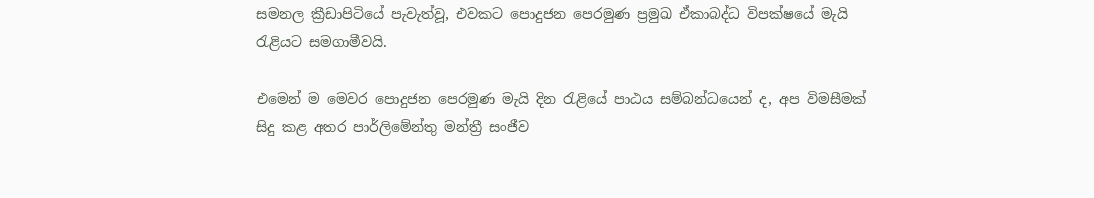සමනල ක්‍රීඩාපිටියේ පැවැත්වූ, එවකට පොදුජන පෙරමුණ ප්‍රමුඛ ඒකාබද්ධ විපක්ෂයේ මැයි රැළියට සමගාමීවයි.

එමෙන් ම මෙවර පොදුජන පෙරමුණ මැයි දින රැළියේ පාඨය සම්බන්ධයෙන් ද, අප විමසීමක් සිදු කළ අතර පාර්ලිමේන්තු මන්ත්‍රී සංජීව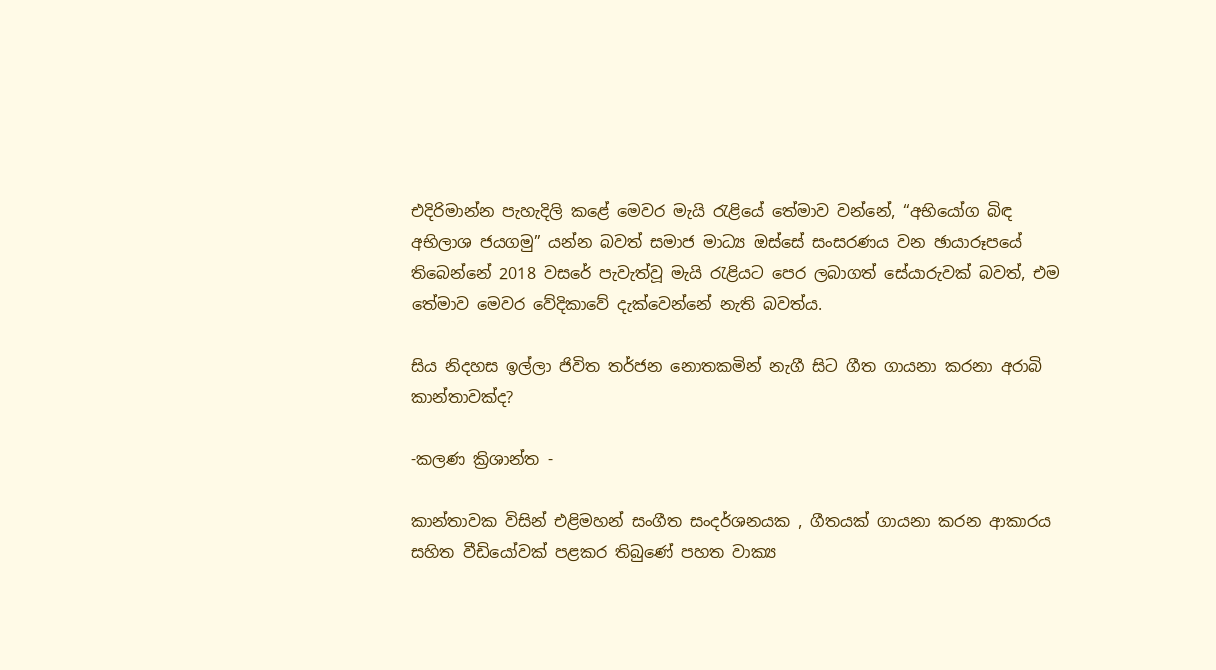එදිරිමාන්න පැහැදිලි කළේ මෙවර මැයි රැළියේ තේමාව වන්නේ, “අභියෝග බිඳ අභිලාශ ජයගමු” යන්න බවත් සමාජ මාධ්‍ය ඔස්සේ සංසරණය වන ඡායාරූපයේ තිබෙන්නේ 2018 වසරේ පැවැත්වූ මැයි රැළියට පෙර ලබාගත් සේයාරුවක් බවත්, එම තේමාව මෙවර වේදිකාවේ දැක්වෙන්නේ නැති බවත්ය.

සිය නිදහස ඉල්ලා ජිවිත තර්ජන නොතකමින් නැගී සිට ගීත ගායනා කරනා අරාබි කාන්තාවක්ද?

-කලණ ක්‍රිශාන්ත -

කාන්තාවක විසින් එළිමහන් සංගීත සංදර්ශනයක , ගීතයක් ගායනා කරන ආකාරය සහිත වීඩියෝවක් පළකර තිබුණේ පහත වාක්‍ය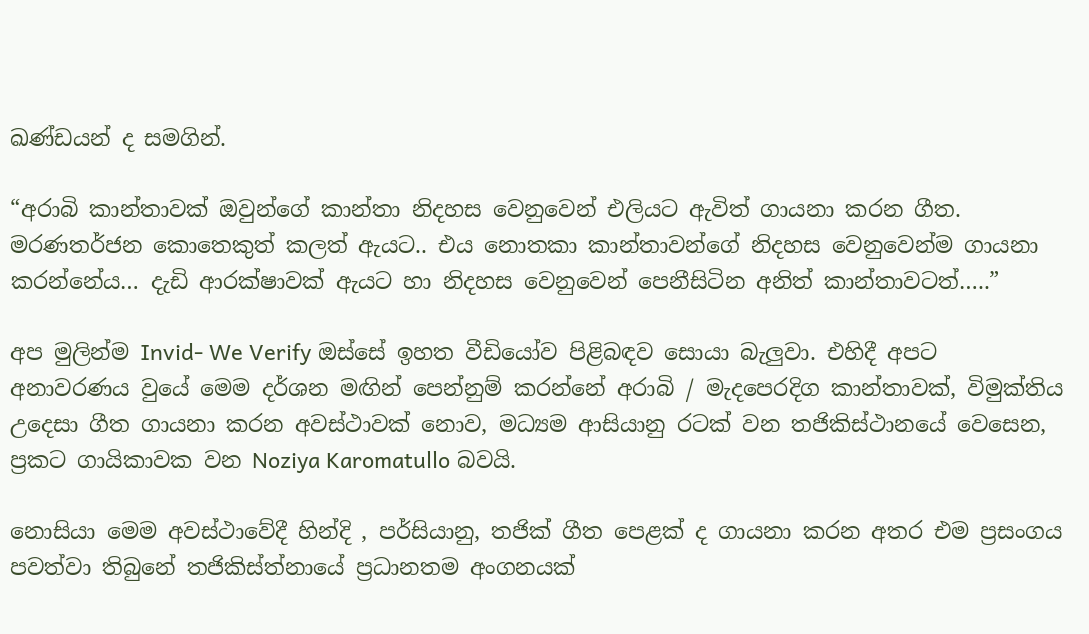ඛණ්ඩයන් ද සමගින්.

“අරාබි කාන්තාවක් ඔවුන්ගේ කාන්තා නිදහස වෙනුවෙන් එලියට ඇවිත් ගායනා කරන ගීත. මරණතර්ජන කොතෙකුත් කලත් ඇයට.. එය නොතකා කාන්තාවන්ගේ නිදහස වෙනුවෙන්ම ගායනා කරන්නේය… දැඩි ආරක්ෂාවක් ඇයට හා නිදහස වෙනුවෙන් පෙනීසිටින අනිත් කාන්තාවටත්…..”

අප මුලින්ම Invid- We Verify ඔස්සේ ඉහත වීඩියෝව පිළිබඳව සොයා බැලුවා. එහිදී අපට අනාවරණය වුයේ මෙම දර්ශන මඟින් පෙන්නුම් කරන්නේ අරාබි / මැදපෙරදිග කාන්තාවක්, විමුක්තිය උදෙසා ගීත ගායනා කරන අවස්ථාවක් නොව, මධ්‍යම ආසියානු රටක් වන තජිකිස්ථානයේ වෙසෙන, ප්‍රකට ගායිකාවක වන Noziya Karomatullo බවයි.

නොසියා මෙම අවස්ථාවේදී හින්දි , පර්සියානු, තජික් ගීත පෙළක් ද ගායනා කරන අතර එම ප්‍රසංගය පවත්වා තිබුනේ තජිකිස්ත්නායේ ප්‍රධානතම අංගනයක්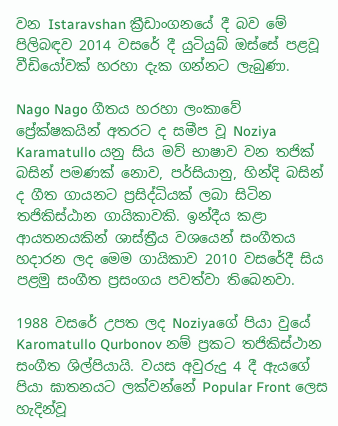වන Istaravshan ක්‍රීඩාංගනයේ දී බව මේ පිලිබඳව 2014 වසරේ දී යුටියුබ් ඔස්සේ පළවූ වීඩියෝවක් හරහා දැක ගන්නට ලැබුණා.

Nago Nago ගීතය හරහා ලංකාවේ ප්‍රේක්ෂකයින් අතරට ද සමීප වූ Noziya Karamatullo යනු සිය මව් භාෂාව වන තජික් බසින් පමණක් නොව, පර්සියානු, හින්දි බසින් ද ගීත ගායනට ප්‍රසිද්ධියක් ලබා සිටින තජිකිස්ඨාන ගායිකාවකි. ඉන්දීය කළා ආයතනයකින් ශාස්ත්‍රීය වශයෙන් සංගීතය හදාරන ලද මෙම ගායිකාව 2010 වසරේදී සිය පළමු සංගීත ප්‍රසංගය පවත්වා තිබෙනවා.

1988 වසරේ උපත ලද Noziyaගේ පියා වුයේ Karomatullo Qurbonov නම් ප්‍රකට තජිකිස්ථාන සංගීත ශිල්පියායි. වයස අවුරුදු 4 දී ඇයගේ පියා ඝාතනයට ලක්වන්නේ Popular Front ලෙස හැදින්වූ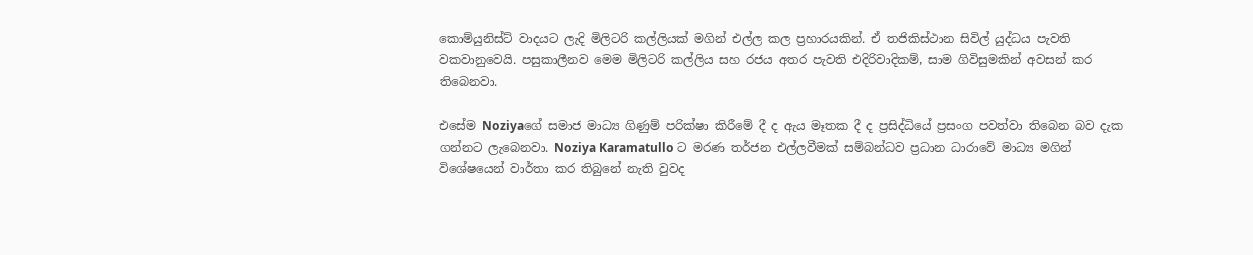කොම්යුනිස්ට් වාදයට ලැදි මිලිටරි කල්ලියක් මගින් එල්ල කල ප්‍රහාරයකින්. ඒ තජිකිස්ථාන සිවිල් යුද්ධය පැවති වකවානුවෙයි. පසුකාලීනව මෙම මිලිටරි කල්ලිය සහ රජය අතර පැවති එදිරිවාදිකම්, සාම ගිවිසුමකින් අවසන් කර තිබෙනවා.

එසේම Noziyaගේ සමාජ මාධ්‍ය ගිණුම් පරික්ෂා කිරීමේ දී ද ඇය මෑතක දී ද ප්‍රසිද්ධියේ ප්‍රසංග පවත්වා තිබෙන බව දැක ගන්නට ලැබෙනවා. Noziya Karamatullo ට මරණ තර්ජන එල්ලවීමක් සම්බන්ධව ප්‍රධාන ධාරාවේ මාධ්‍ය මගින් විශේෂයෙන් වාර්තා කර තිබුනේ නැති වුවද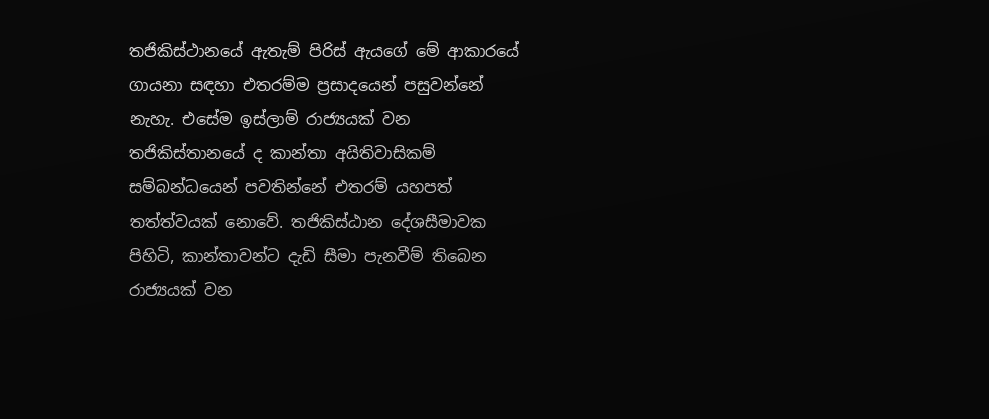තජිකිස්ථානයේ ඇතැම් පිරිස් ඇයගේ මේ ආකාරයේ ගායනා සඳහා එතරම්ම ප්‍රසාදයෙන් පසුවන්නේ නැහැ. එසේම ඉස්ලාම් රාජ්‍යයක් වන තජිකිස්තානයේ ද කාන්තා අයිතිවාසිකම් සම්බන්ධයෙන් පවතින්නේ එතරම් යහපත් තත්ත්වයක් නොවේ. තජිකිස්ඨාන දේශසීමාවක පිහිටි, කාන්තාවන්ට දැඩි සීමා පැනවීම් තිබෙන රාජ්‍යයක් වන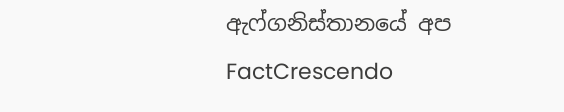ඇෆ්ගනිස්තානයේ අප FactCrescendo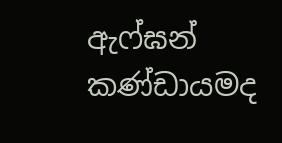ඇෆ්ඝන් කණ්ඩායමද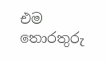එම තොරතුරු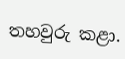තහවුරු කළා.